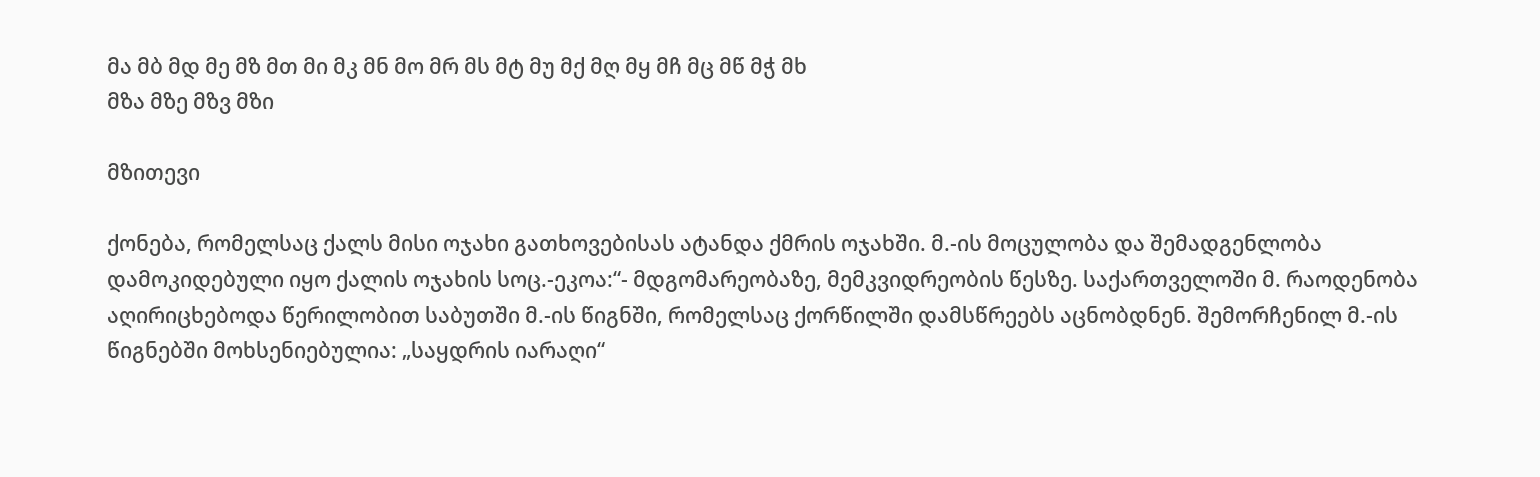მა მბ მდ მე მზ მთ მი მკ მნ მო მრ მს მტ მუ მქ მღ მყ მჩ მც მწ მჭ მხ
მზა მზე მზვ მზი

მზითევი

ქონება, რომელსაც ქალს მისი ოჯახი გათხოვებისას ატანდა ქმრის ოჯახში. მ.-ის მოცულობა და შემადგენლობა დამოკიდებული იყო ქალის ოჯახის სოც.-ეკოა:“- მდგომარეობაზე, მემკვიდრეობის წესზე. საქართველოში მ. რაოდენობა აღირიცხებოდა წერილობით საბუთში მ.-ის წიგნში, რომელსაც ქორწილში დამსწრეებს აცნობდნენ. შემორჩენილ მ.-ის წიგნებში მოხსენიებულია: „საყდრის იარაღი“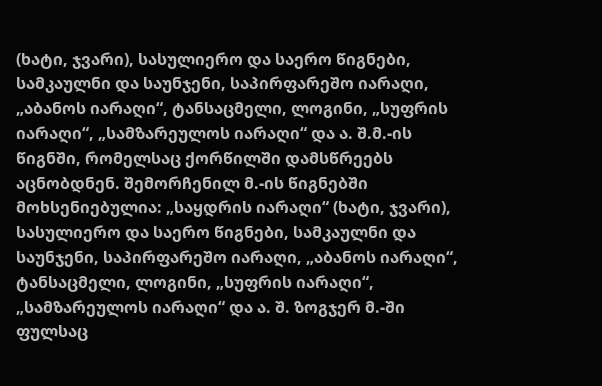(ხატი, ჯვარი), სასულიერო და საერო წიგნები, სამკაულნი და საუნჯენი, საპირფარეშო იარაღი, „აბანოს იარაღი“, ტანსაცმელი, ლოგინი, „სუფრის იარაღი“, „სამზარეულოს იარაღი“ და ა. შ.მ.-ის წიგნში, რომელსაც ქორწილში დამსწრეებს აცნობდნენ. შემორჩენილ მ.-ის წიგნებში მოხსენიებულია: „საყდრის იარაღი“ (ხატი, ჯვარი), სასულიერო და საერო წიგნები, სამკაულნი და საუნჯენი, საპირფარეშო იარაღი, „აბანოს იარაღი“, ტანსაცმელი, ლოგინი, „სუფრის იარაღი“, „სამზარეულოს იარაღი“ და ა. შ. ზოგჯერ მ.-ში ფულსაც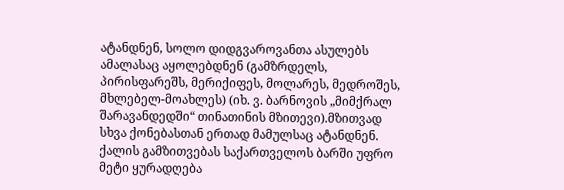ატანდნენ, სოლო დიდგვაროვანთა ასულებს ამალასაც აყოლებდნენ (გამზრდელს, პირისფარეშს, მერიქიფეს, მოლარეს, მედროშეს, მხლებელ-მოახლეს) (იხ. ვ. ბარნოვის „მიმქრალ შარავანდედში“ თინათინის მზითევი).მზითვად სხვა ქონებასთან ერთად მამულსაც ატანდნენ. ქალის გამზითვებას საქართველოს ბარში უფრო მეტი ყურადღება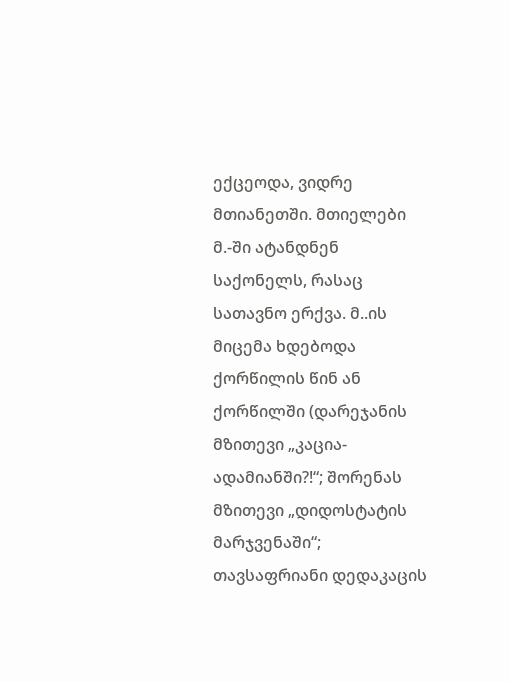ექცეოდა, ვიდრე მთიანეთში. მთიელები მ.-ში ატანდნენ საქონელს, რასაც სათავნო ერქვა. მ..ის მიცემა ხდებოდა ქორწილის წინ ან ქორწილში (დარეჯანის მზითევი „კაცია-ადამიანში?!“; შორენას მზითევი „დიდოსტატის მარჯვენაში“; თავსაფრიანი დედაკაცის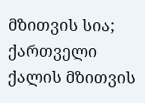მზითვის სია; ქართველი ქალის მზითვის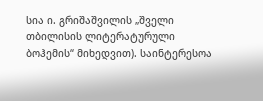სია ი. გრიშაშვილის „შველი თბილისის ლიტერატურული ბოჰემის“ მიხედვით). საინტერესოა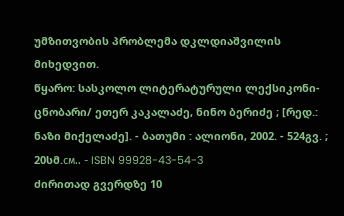უმზითვობის პრობლემა დკლდიაშვილის მიხედვით.
წყარო: სასკოლო ლიტერატურული ლექსიკონი-ცნობარი/ ეთერ კაკალაძე, ნინო ბერიძე ; [რედ.: ნაზი მიქელაძე]. - ბათუმი : ალიონი, 2002. - 524გვ. ; 20სმ.см.. - ISBN 99928-43-54-3
ძირითად გვერდზე 10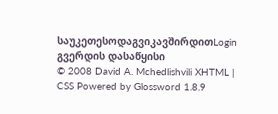საუკეთესოდაგვიკავშირდითLogin გვერდის დასაწყისი
© 2008 David A. Mchedlishvili XHTML | CSS Powered by Glossword 1.8.9